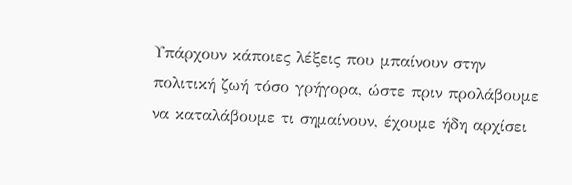Υπάρχουν κάποιες λέξεις που μπαίνουν στην πολιτική ζωή τόσο γρήγορα, ώστε πριν προλάβουμε να καταλάβουμε τι σημαίνουν, έχουμε ήδη αρχίσει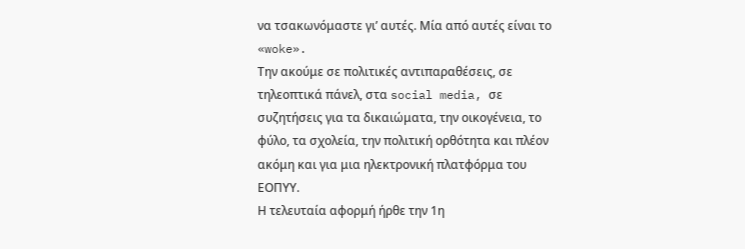να τσακωνόμαστε γι’ αυτές. Μία από αυτές είναι το «woke».
Την ακούμε σε πολιτικές αντιπαραθέσεις, σε τηλεοπτικά πάνελ, στα social media, σε συζητήσεις για τα δικαιώματα, την οικογένεια, το φύλο, τα σχολεία, την πολιτική ορθότητα και πλέον ακόμη και για μια ηλεκτρονική πλατφόρμα του ΕΟΠΥΥ.
Η τελευταία αφορμή ήρθε την 1η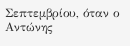Σεπτεμβρίου, όταν ο Αντώνης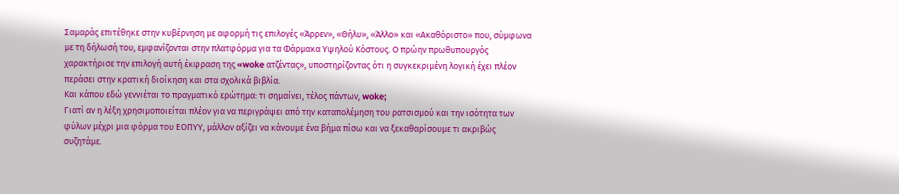Σαμαράς επιτέθηκε στην κυβέρνηση με αφορμή τις επιλογές «Άρρεν», «Θήλυ», «Άλλο» και «Ακαθόριστο» που, σύμφωνα με τη δήλωσή του, εμφανίζονται στην πλατφόρμα για τα Φάρμακα Υψηλού Κόστους. Ο πρώην πρωθυπουργός χαρακτήρισε την επιλογή αυτή έκφραση της «woke ατζέντας», υποστηρίζοντας ότι η συγκεκριμένη λογική έχει πλέον περάσει στην κρατική διοίκηση και στα σχολικά βιβλία.
Και κάπου εδώ γεννιέται το πραγματικό ερώτημα: τι σημαίνει, τέλος πάντων, woke;
Γιατί αν η λέξη χρησιμοποιείται πλέον για να περιγράψει από την καταπολέμηση του ρατσισμού και την ισότητα των φύλων μέχρι μια φόρμα του ΕΟΠΥΥ, μάλλον αξίζει να κάνουμε ένα βήμα πίσω και να ξεκαθαρίσουμε τι ακριβώς συζητάμε.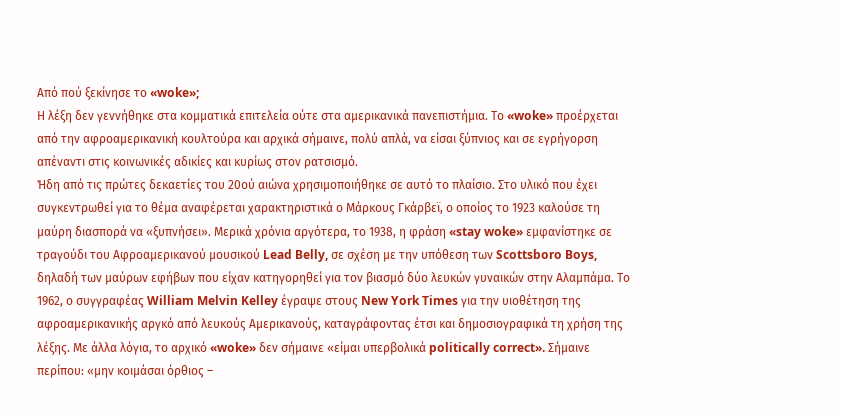Από πού ξεκίνησε το «woke»;
Η λέξη δεν γεννήθηκε στα κομματικά επιτελεία ούτε στα αμερικανικά πανεπιστήμια. Το «woke» προέρχεται από την αφροαμερικανική κουλτούρα και αρχικά σήμαινε, πολύ απλά, να είσαι ξύπνιος και σε εγρήγορση απέναντι στις κοινωνικές αδικίες και κυρίως στον ρατσισμό.
Ήδη από τις πρώτες δεκαετίες του 20ού αιώνα χρησιμοποιήθηκε σε αυτό το πλαίσιο. Στο υλικό που έχει συγκεντρωθεί για το θέμα αναφέρεται χαρακτηριστικά ο Μάρκους Γκάρβεϊ, ο οποίος το 1923 καλούσε τη μαύρη διασπορά να «ξυπνήσει». Μερικά χρόνια αργότερα, το 1938, η φράση «stay woke» εμφανίστηκε σε τραγούδι του Αφροαμερικανού μουσικού Lead Belly, σε σχέση με την υπόθεση των Scottsboro Boys, δηλαδή των μαύρων εφήβων που είχαν κατηγορηθεί για τον βιασμό δύο λευκών γυναικών στην Αλαμπάμα. Το 1962, ο συγγραφέας William Melvin Kelley έγραψε στους New York Times για την υιοθέτηση της αφροαμερικανικής αργκό από λευκούς Αμερικανούς, καταγράφοντας έτσι και δημοσιογραφικά τη χρήση της λέξης. Με άλλα λόγια, το αρχικό «woke» δεν σήμαινε «είμαι υπερβολικά politically correct». Σήμαινε περίπου: «μην κοιμάσαι όρθιος –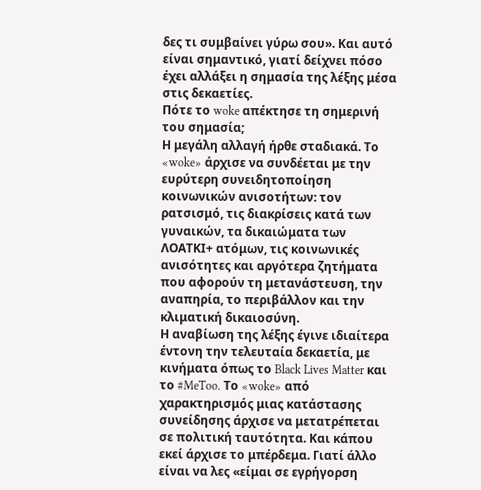δες τι συμβαίνει γύρω σου». Και αυτό είναι σημαντικό, γιατί δείχνει πόσο έχει αλλάξει η σημασία της λέξης μέσα στις δεκαετίες.
Πότε το woke απέκτησε τη σημερινή του σημασία;
Η μεγάλη αλλαγή ήρθε σταδιακά. Το «woke» άρχισε να συνδέεται με την ευρύτερη συνειδητοποίηση κοινωνικών ανισοτήτων: τον ρατσισμό, τις διακρίσεις κατά των γυναικών, τα δικαιώματα των ΛΟΑΤΚΙ+ ατόμων, τις κοινωνικές ανισότητες και αργότερα ζητήματα που αφορούν τη μετανάστευση, την αναπηρία, το περιβάλλον και την κλιματική δικαιοσύνη.
Η αναβίωση της λέξης έγινε ιδιαίτερα έντονη την τελευταία δεκαετία, με κινήματα όπως το Black Lives Matter και το #MeToo. Το «woke» από χαρακτηρισμός μιας κατάστασης συνείδησης άρχισε να μετατρέπεται σε πολιτική ταυτότητα. Και κάπου εκεί άρχισε το μπέρδεμα. Γιατί άλλο είναι να λες «είμαι σε εγρήγορση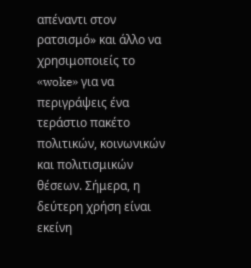απέναντι στον ρατσισμό» και άλλο να χρησιμοποιείς το «woke» για να περιγράψεις ένα τεράστιο πακέτο πολιτικών, κοινωνικών και πολιτισμικών θέσεων. Σήμερα, η δεύτερη χρήση είναι εκείνη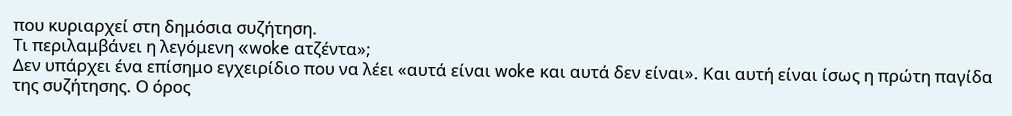που κυριαρχεί στη δημόσια συζήτηση.
Τι περιλαμβάνει η λεγόμενη «woke ατζέντα»;
Δεν υπάρχει ένα επίσημο εγχειρίδιο που να λέει «αυτά είναι woke και αυτά δεν είναι». Και αυτή είναι ίσως η πρώτη παγίδα της συζήτησης. Ο όρος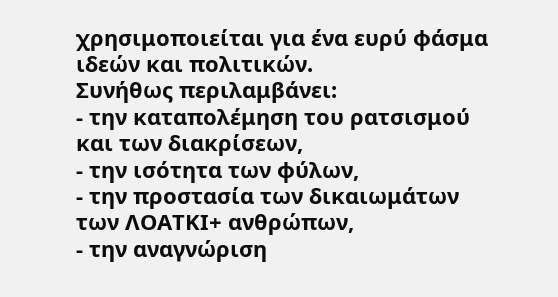χρησιμοποιείται για ένα ευρύ φάσμα ιδεών και πολιτικών.
Συνήθως περιλαμβάνει:
- την καταπολέμηση του ρατσισμού και των διακρίσεων,
- την ισότητα των φύλων,
- την προστασία των δικαιωμάτων των ΛΟΑΤΚΙ+ ανθρώπων,
- την αναγνώριση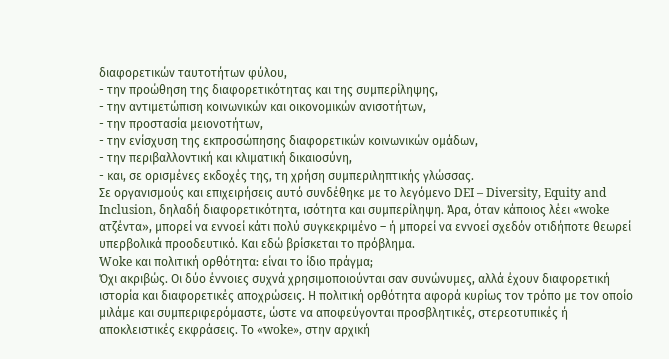διαφορετικών ταυτοτήτων φύλου,
- την προώθηση της διαφορετικότητας και της συμπερίληψης,
- την αντιμετώπιση κοινωνικών και οικονομικών ανισοτήτων,
- την προστασία μειονοτήτων,
- την ενίσχυση της εκπροσώπησης διαφορετικών κοινωνικών ομάδων,
- την περιβαλλοντική και κλιματική δικαιοσύνη,
- και, σε ορισμένες εκδοχές της, τη χρήση συμπεριληπτικής γλώσσας.
Σε οργανισμούς και επιχειρήσεις αυτό συνδέθηκε με το λεγόμενο DEI – Diversity, Equity and Inclusion, δηλαδή διαφορετικότητα, ισότητα και συμπερίληψη. Άρα, όταν κάποιος λέει «woke ατζέντα», μπορεί να εννοεί κάτι πολύ συγκεκριμένο – ή μπορεί να εννοεί σχεδόν οτιδήποτε θεωρεί υπερβολικά προοδευτικό. Και εδώ βρίσκεται το πρόβλημα.
Woke και πολιτική ορθότητα: είναι το ίδιο πράγμα;
Όχι ακριβώς. Οι δύο έννοιες συχνά χρησιμοποιούνται σαν συνώνυμες, αλλά έχουν διαφορετική ιστορία και διαφορετικές αποχρώσεις. Η πολιτική ορθότητα αφορά κυρίως τον τρόπο με τον οποίο μιλάμε και συμπεριφερόμαστε, ώστε να αποφεύγονται προσβλητικές, στερεοτυπικές ή αποκλειστικές εκφράσεις. Το «woke», στην αρχική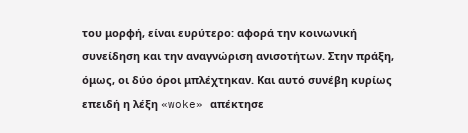του μορφή, είναι ευρύτερο: αφορά την κοινωνική συνείδηση και την αναγνώριση ανισοτήτων. Στην πράξη, όμως, οι δύο όροι μπλέχτηκαν. Και αυτό συνέβη κυρίως επειδή η λέξη «woke» απέκτησε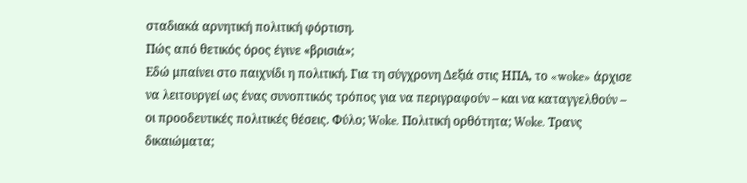σταδιακά αρνητική πολιτική φόρτιση.
Πώς από θετικός όρος έγινε «βρισιά»;
Εδώ μπαίνει στο παιχνίδι η πολιτική. Για τη σύγχρονη Δεξιά στις ΗΠΑ, το «woke» άρχισε να λειτουργεί ως ένας συνοπτικός τρόπος για να περιγραφούν – και να καταγγελθούν – οι προοδευτικές πολιτικές θέσεις. Φύλο; Woke. Πολιτική ορθότητα; Woke. Τρανς δικαιώματα;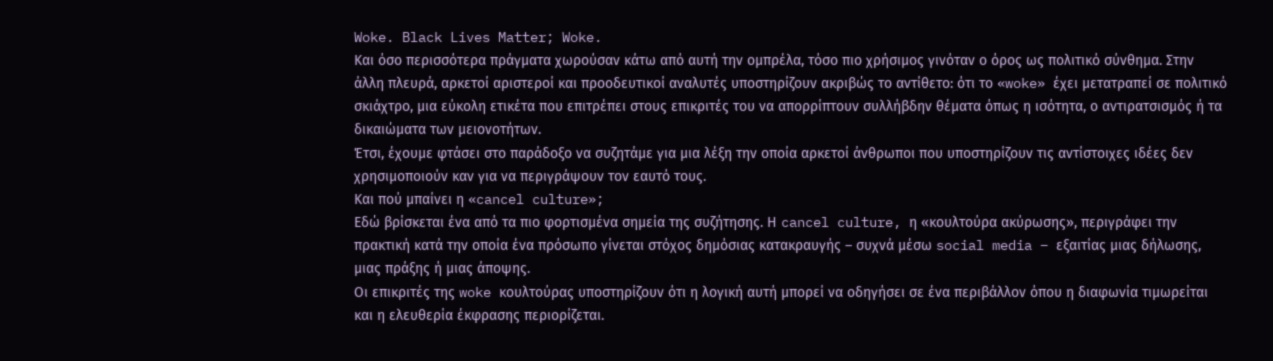Woke. Black Lives Matter; Woke.
Και όσο περισσότερα πράγματα χωρούσαν κάτω από αυτή την ομπρέλα, τόσο πιο χρήσιμος γινόταν ο όρος ως πολιτικό σύνθημα. Στην άλλη πλευρά, αρκετοί αριστεροί και προοδευτικοί αναλυτές υποστηρίζουν ακριβώς το αντίθετο: ότι το «woke» έχει μετατραπεί σε πολιτικό σκιάχτρο, μια εύκολη ετικέτα που επιτρέπει στους επικριτές του να απορρίπτουν συλλήβδην θέματα όπως η ισότητα, ο αντιρατσισμός ή τα δικαιώματα των μειονοτήτων.
Έτσι, έχουμε φτάσει στο παράδοξο να συζητάμε για μια λέξη την οποία αρκετοί άνθρωποι που υποστηρίζουν τις αντίστοιχες ιδέες δεν χρησιμοποιούν καν για να περιγράψουν τον εαυτό τους.
Και πού μπαίνει η «cancel culture»;
Εδώ βρίσκεται ένα από τα πιο φορτισμένα σημεία της συζήτησης. Η cancel culture, η «κουλτούρα ακύρωσης», περιγράφει την πρακτική κατά την οποία ένα πρόσωπο γίνεται στόχος δημόσιας κατακραυγής – συχνά μέσω social media – εξαιτίας μιας δήλωσης, μιας πράξης ή μιας άποψης.
Οι επικριτές της woke κουλτούρας υποστηρίζουν ότι η λογική αυτή μπορεί να οδηγήσει σε ένα περιβάλλον όπου η διαφωνία τιμωρείται και η ελευθερία έκφρασης περιορίζεται.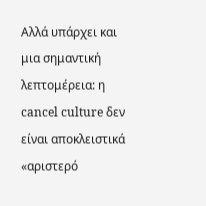Αλλά υπάρχει και μια σημαντική λεπτομέρεια: η cancel culture δεν είναι αποκλειστικά «αριστερό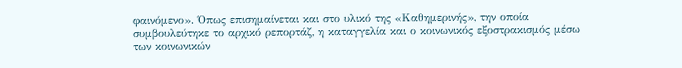φαινόμενο». Όπως επισημαίνεται και στο υλικό της «Καθημερινής», την οποία συμβουλεύτηκε το αρχικό ρεπορτάζ, η καταγγελία και ο κοινωνικός εξοστρακισμός μέσω των κοινωνικών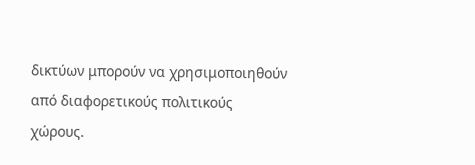δικτύων μπορούν να χρησιμοποιηθούν από διαφορετικούς πολιτικούς χώρους.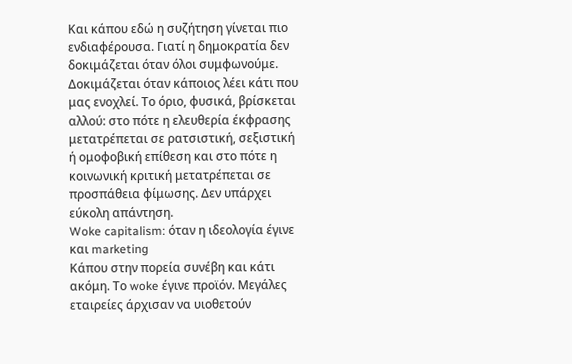Και κάπου εδώ η συζήτηση γίνεται πιο ενδιαφέρουσα. Γιατί η δημοκρατία δεν δοκιμάζεται όταν όλοι συμφωνούμε. Δοκιμάζεται όταν κάποιος λέει κάτι που μας ενοχλεί. Το όριο, φυσικά, βρίσκεται αλλού: στο πότε η ελευθερία έκφρασης μετατρέπεται σε ρατσιστική, σεξιστική ή ομοφοβική επίθεση και στο πότε η κοινωνική κριτική μετατρέπεται σε προσπάθεια φίμωσης. Δεν υπάρχει εύκολη απάντηση.
Woke capitalism: όταν η ιδεολογία έγινε και marketing
Κάπου στην πορεία συνέβη και κάτι ακόμη. Το woke έγινε προϊόν. Μεγάλες εταιρείες άρχισαν να υιοθετούν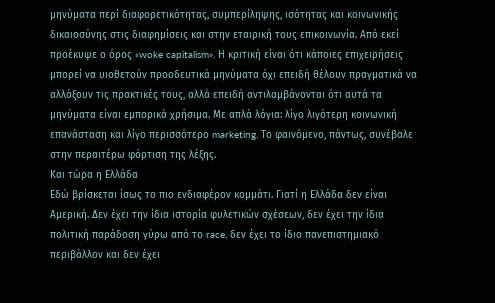μηνύματα περί διαφορετικότητας, συμπερίληψης, ισότητας και κοινωνικής δικαιοσύνης στις διαφημίσεις και στην εταιρική τους επικοινωνία. Από εκεί προέκυψε ο όρος «woke capitalism». Η κριτική είναι ότι κάποιες επιχειρήσεις μπορεί να υιοθετούν προοδευτικά μηνύματα όχι επειδή θέλουν πραγματικά να αλλάξουν τις πρακτικές τους, αλλά επειδή αντιλαμβάνονται ότι αυτά τα μηνύματα είναι εμπορικά χρήσιμα. Με απλά λόγια: λίγο λιγότερη κοινωνική επανάσταση και λίγο περισσότερο marketing. Το φαινόμενο, πάντως, συνέβαλε στην περαιτέρω φόρτιση της λέξης.
Και τώρα η Ελλάδα
Εδώ βρίσκεται ίσως το πιο ενδιαφέρον κομμάτι. Γιατί η Ελλάδα δεν είναι Αμερική. Δεν έχει την ίδια ιστορία φυλετικών σχέσεων, δεν έχει την ίδια πολιτική παράδοση γύρω από το race, δεν έχει το ίδιο πανεπιστημιακό περιβάλλον και δεν έχει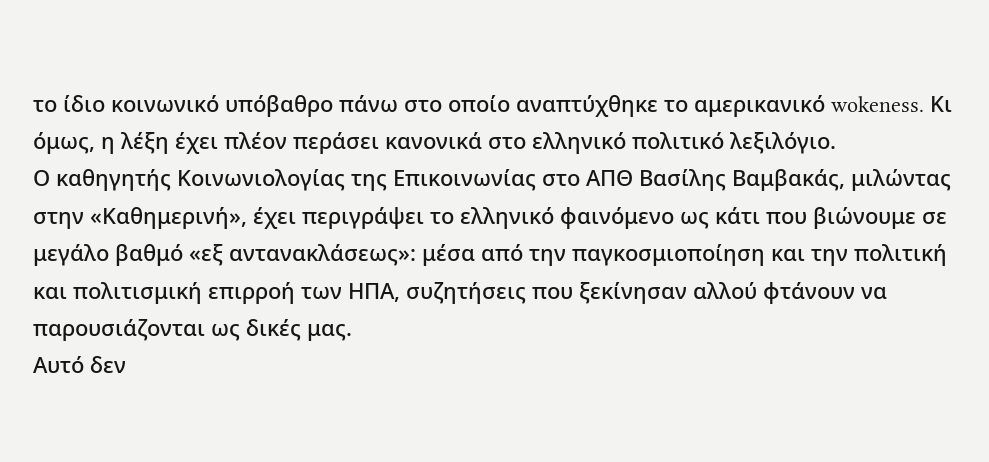το ίδιο κοινωνικό υπόβαθρο πάνω στο οποίο αναπτύχθηκε το αμερικανικό wokeness. Κι όμως, η λέξη έχει πλέον περάσει κανονικά στο ελληνικό πολιτικό λεξιλόγιο.
Ο καθηγητής Κοινωνιολογίας της Επικοινωνίας στο ΑΠΘ Βασίλης Βαμβακάς, μιλώντας στην «Καθημερινή», έχει περιγράψει το ελληνικό φαινόμενο ως κάτι που βιώνουμε σε μεγάλο βαθμό «εξ αντανακλάσεως»: μέσα από την παγκοσμιοποίηση και την πολιτική και πολιτισμική επιρροή των ΗΠΑ, συζητήσεις που ξεκίνησαν αλλού φτάνουν να παρουσιάζονται ως δικές μας.
Αυτό δεν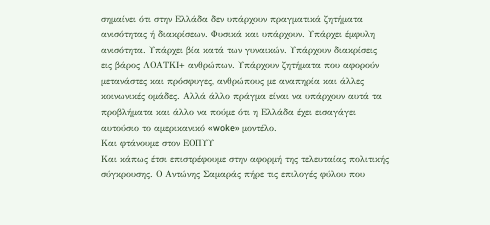σημαίνει ότι στην Ελλάδα δεν υπάρχουν πραγματικά ζητήματα ανισότητας ή διακρίσεων. Φυσικά και υπάρχουν. Υπάρχει έμφυλη ανισότητα. Υπάρχει βία κατά των γυναικών. Υπάρχουν διακρίσεις εις βάρος ΛΟΑΤΚΙ+ ανθρώπων. Υπάρχουν ζητήματα που αφορούν μετανάστες και πρόσφυγες, ανθρώπους με αναπηρία και άλλες κοινωνικές ομάδες. Αλλά άλλο πράγμα είναι να υπάρχουν αυτά τα προβλήματα και άλλο να πούμε ότι η Ελλάδα έχει εισαγάγει αυτούσιο το αμερικανικό «woke» μοντέλο.
Και φτάνουμε στον ΕΟΠΥΥ
Και κάπως έτσι επιστρέφουμε στην αφορμή της τελευταίας πολιτικής σύγκρουσης. Ο Αντώνης Σαμαράς πήρε τις επιλογές φύλου που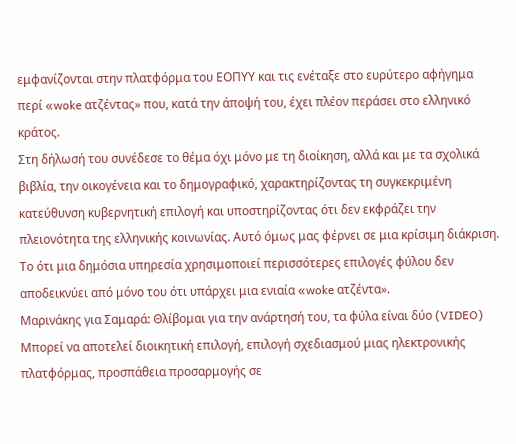εμφανίζονται στην πλατφόρμα του ΕΟΠΥΥ και τις ενέταξε στο ευρύτερο αφήγημα περί «woke ατζέντας» που, κατά την άποψή του, έχει πλέον περάσει στο ελληνικό κράτος.
Στη δήλωσή του συνέδεσε το θέμα όχι μόνο με τη διοίκηση, αλλά και με τα σχολικά βιβλία, την οικογένεια και το δημογραφικό, χαρακτηρίζοντας τη συγκεκριμένη κατεύθυνση κυβερνητική επιλογή και υποστηρίζοντας ότι δεν εκφράζει την πλειονότητα της ελληνικής κοινωνίας. Αυτό όμως μας φέρνει σε μια κρίσιμη διάκριση. Το ότι μια δημόσια υπηρεσία χρησιμοποιεί περισσότερες επιλογές φύλου δεν αποδεικνύει από μόνο του ότι υπάρχει μια ενιαία «woke ατζέντα».
Μαρινάκης για Σαμαρά: Θλίβομαι για την ανάρτησή του, τα φύλα είναι δύο (VIDEO)
Μπορεί να αποτελεί διοικητική επιλογή, επιλογή σχεδιασμού μιας ηλεκτρονικής πλατφόρμας, προσπάθεια προσαρμογής σε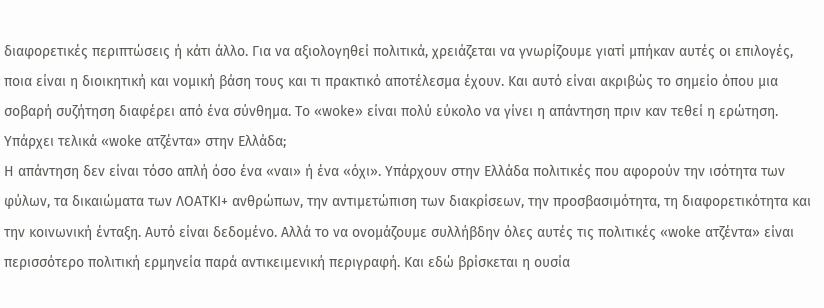διαφορετικές περιπτώσεις ή κάτι άλλο. Για να αξιολογηθεί πολιτικά, χρειάζεται να γνωρίζουμε γιατί μπήκαν αυτές οι επιλογές, ποια είναι η διοικητική και νομική βάση τους και τι πρακτικό αποτέλεσμα έχουν. Και αυτό είναι ακριβώς το σημείο όπου μια σοβαρή συζήτηση διαφέρει από ένα σύνθημα. Το «woke» είναι πολύ εύκολο να γίνει η απάντηση πριν καν τεθεί η ερώτηση.
Υπάρχει τελικά «woke ατζέντα» στην Ελλάδα;
Η απάντηση δεν είναι τόσο απλή όσο ένα «ναι» ή ένα «όχι». Υπάρχουν στην Ελλάδα πολιτικές που αφορούν την ισότητα των φύλων, τα δικαιώματα των ΛΟΑΤΚΙ+ ανθρώπων, την αντιμετώπιση των διακρίσεων, την προσβασιμότητα, τη διαφορετικότητα και την κοινωνική ένταξη. Αυτό είναι δεδομένο. Αλλά το να ονομάζουμε συλλήβδην όλες αυτές τις πολιτικές «woke ατζέντα» είναι περισσότερο πολιτική ερμηνεία παρά αντικειμενική περιγραφή. Και εδώ βρίσκεται η ουσία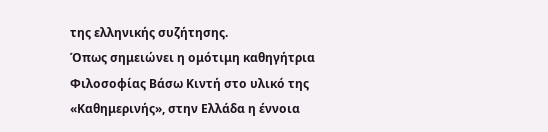της ελληνικής συζήτησης.
Όπως σημειώνει η ομότιμη καθηγήτρια Φιλοσοφίας Βάσω Κιντή στο υλικό της «Καθημερινής», στην Ελλάδα η έννοια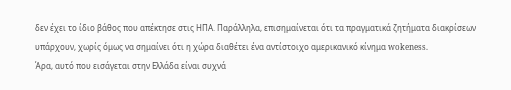δεν έχει το ίδιο βάθος που απέκτησε στις ΗΠΑ. Παράλληλα, επισημαίνεται ότι τα πραγματικά ζητήματα διακρίσεων υπάρχουν, χωρίς όμως να σημαίνει ότι η χώρα διαθέτει ένα αντίστοιχο αμερικανικό κίνημα wokeness.
Άρα, αυτό που εισάγεται στην Ελλάδα είναι συχνά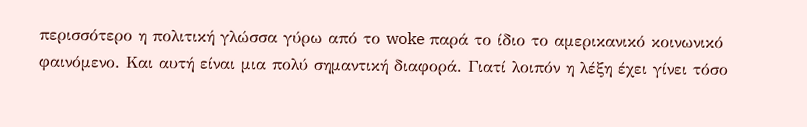περισσότερο η πολιτική γλώσσα γύρω από το woke παρά το ίδιο το αμερικανικό κοινωνικό φαινόμενο. Και αυτή είναι μια πολύ σημαντική διαφορά. Γιατί λοιπόν η λέξη έχει γίνει τόσο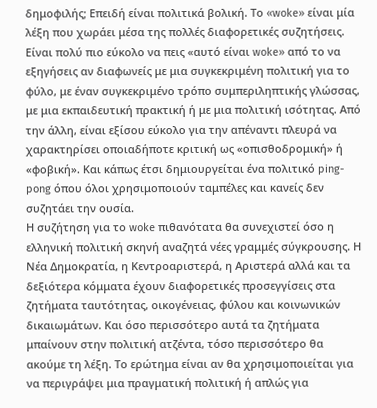δημοφιλής; Επειδή είναι πολιτικά βολική. Το «woke» είναι μία λέξη που χωράει μέσα της πολλές διαφορετικές συζητήσεις.
Είναι πολύ πιο εύκολο να πεις «αυτό είναι woke» από το να εξηγήσεις αν διαφωνείς με μια συγκεκριμένη πολιτική για το φύλο, με έναν συγκεκριμένο τρόπο συμπεριληπτικής γλώσσας, με μια εκπαιδευτική πρακτική ή με μια πολιτική ισότητας. Από την άλλη, είναι εξίσου εύκολο για την απέναντι πλευρά να χαρακτηρίσει οποιαδήποτε κριτική ως «οπισθοδρομική» ή «φοβική». Και κάπως έτσι δημιουργείται ένα πολιτικό ping-pong όπου όλοι χρησιμοποιούν ταμπέλες και κανείς δεν συζητάει την ουσία.
Η συζήτηση για το woke πιθανότατα θα συνεχιστεί όσο η ελληνική πολιτική σκηνή αναζητά νέες γραμμές σύγκρουσης. Η Νέα Δημοκρατία, η Κεντροαριστερά, η Αριστερά αλλά και τα δεξιότερα κόμματα έχουν διαφορετικές προσεγγίσεις στα ζητήματα ταυτότητας, οικογένειας, φύλου και κοινωνικών δικαιωμάτων. Και όσο περισσότερο αυτά τα ζητήματα μπαίνουν στην πολιτική ατζέντα, τόσο περισσότερο θα ακούμε τη λέξη. Το ερώτημα είναι αν θα χρησιμοποιείται για να περιγράψει μια πραγματική πολιτική ή απλώς για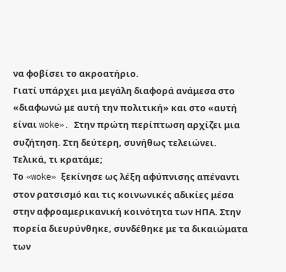να φοβίσει το ακροατήριο.
Γιατί υπάρχει μια μεγάλη διαφορά ανάμεσα στο «διαφωνώ με αυτή την πολιτική» και στο «αυτή είναι woke». Στην πρώτη περίπτωση αρχίζει μια συζήτηση. Στη δεύτερη, συνήθως τελειώνει.
Τελικά, τι κρατάμε;
Το «woke» ξεκίνησε ως λέξη αφύπνισης απέναντι στον ρατσισμό και τις κοινωνικές αδικίες μέσα στην αφροαμερικανική κοινότητα των ΗΠΑ. Στην πορεία διευρύνθηκε, συνδέθηκε με τα δικαιώματα των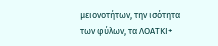μειονοτήτων, την ισότητα των φύλων, τα ΛΟΑΤΚΙ+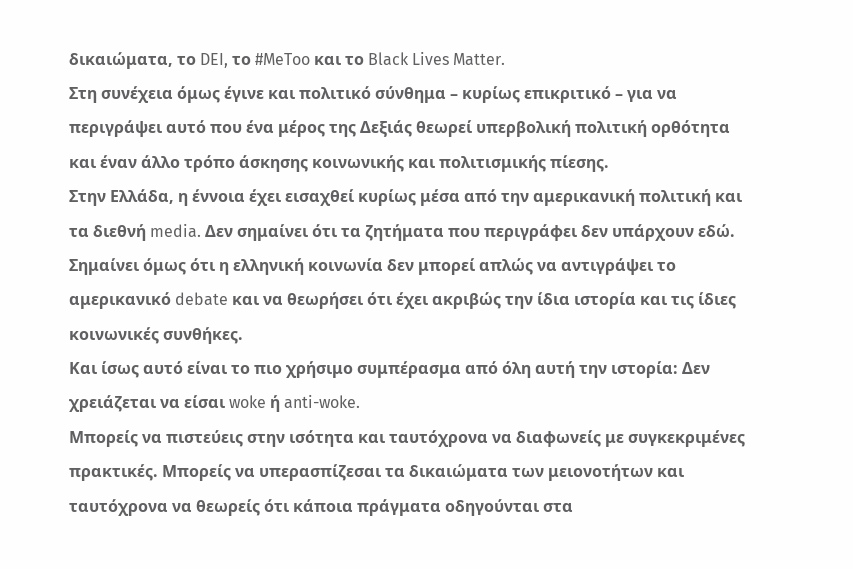δικαιώματα, το DEI, το #MeToo και το Black Lives Matter.
Στη συνέχεια όμως έγινε και πολιτικό σύνθημα – κυρίως επικριτικό – για να περιγράψει αυτό που ένα μέρος της Δεξιάς θεωρεί υπερβολική πολιτική ορθότητα και έναν άλλο τρόπο άσκησης κοινωνικής και πολιτισμικής πίεσης.
Στην Ελλάδα, η έννοια έχει εισαχθεί κυρίως μέσα από την αμερικανική πολιτική και τα διεθνή media. Δεν σημαίνει ότι τα ζητήματα που περιγράφει δεν υπάρχουν εδώ. Σημαίνει όμως ότι η ελληνική κοινωνία δεν μπορεί απλώς να αντιγράψει το αμερικανικό debate και να θεωρήσει ότι έχει ακριβώς την ίδια ιστορία και τις ίδιες κοινωνικές συνθήκες.
Και ίσως αυτό είναι το πιο χρήσιμο συμπέρασμα από όλη αυτή την ιστορία: Δεν χρειάζεται να είσαι woke ή anti-woke.
Μπορείς να πιστεύεις στην ισότητα και ταυτόχρονα να διαφωνείς με συγκεκριμένες πρακτικές. Μπορείς να υπερασπίζεσαι τα δικαιώματα των μειονοτήτων και ταυτόχρονα να θεωρείς ότι κάποια πράγματα οδηγούνται στα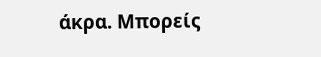άκρα. Μπορείς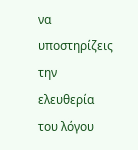να υποστηρίζεις την ελευθερία του λόγου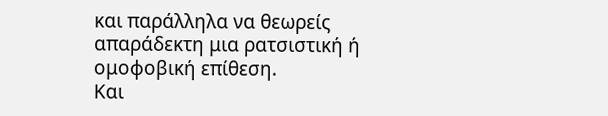και παράλληλα να θεωρείς απαράδεκτη μια ρατσιστική ή ομοφοβική επίθεση.
Και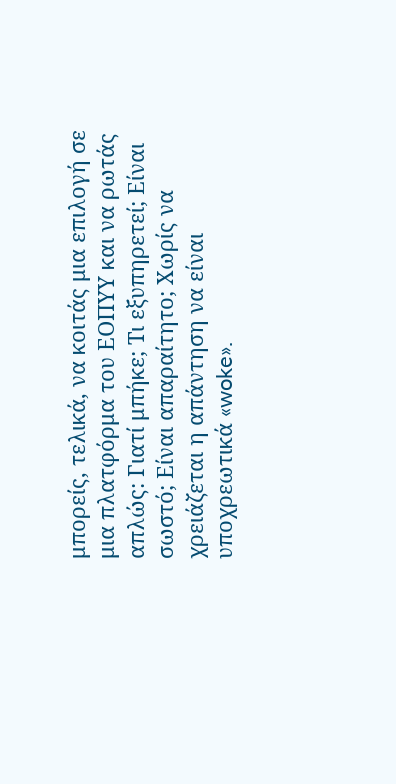μπορείς, τελικά, να κοιτάς μια επιλογή σε μια πλατφόρμα του ΕΟΠΥΥ και να ρωτάς απλώς: Γιατί μπήκε; Τι εξυπηρετεί; Είναι σωστό; Είναι απαραίτητο; Χωρίς να χρειάζεται η απάντηση να είναι υποχρεωτικά «woke».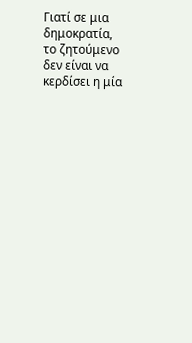Γιατί σε μια δημοκρατία, το ζητούμενο δεν είναι να κερδίσει η μία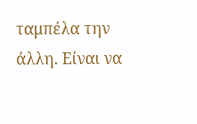ταμπέλα την άλλη. Είναι να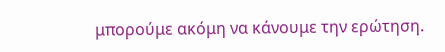μπορούμε ακόμη να κάνουμε την ερώτηση.